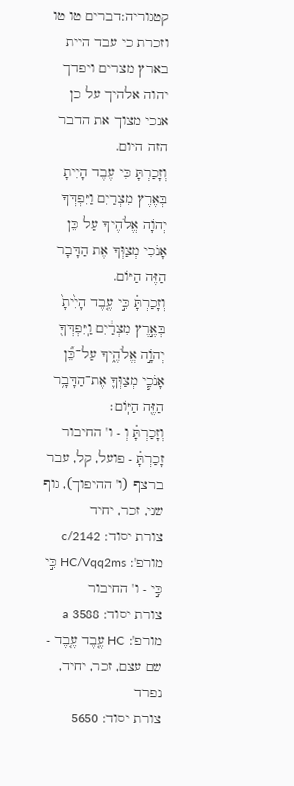קטגוריה:דברים טו טו
וזכרת כי עבד היית בארץ מצרים ויפדך יהוה אלהיך על כן אנכי מצוך את הדבר הזה היום.
וְזָכַרְתָּ כִּי עֶבֶד הָיִיתָ בְּאֶרֶץ מִצְרַיִם וַיִּפְדְּךָ יְהֹוָה אֱלֹהֶיךָ עַל כֵּן אָנֹכִי מְצַוְּךָ אֶת הַדָּבָר הַזֶּה הַיּוֹם.
וְזָכַרְתָּ֗ כִּ֣י עֶ֤בֶד הָיִ֙יתָ֙ בְּאֶ֣רֶץ מִצְרַ֔יִם וַֽיִּפְדְּךָ֖ יְהֹוָ֣ה אֱלֹהֶ֑יךָ עַל־כֵּ֞ן אָנֹכִ֧י מְצַוְּךָ֛ אֶת־הַדָּבָ֥ר הַזֶּ֖ה הַיּֽוֹם׃
וְזָכַרְתָּ֗ וְ - ו' החיבור
זָכַרְתָּ֗ - פועל, קל, עבר ברצף (ו' ההיפוך), גוף שני, זכר, יחיד
צורת יסוד: c/2142
מורפ': HC/Vqq2ms כִּ֣י כִּ֣י - ו' החיבור
צורת יסוד: 3588 a
מורפ': HC עֶ֤בֶד עֶ֤בֶד - שם עצם, זכר, יחיד, נפרד
צורת יסוד: 5650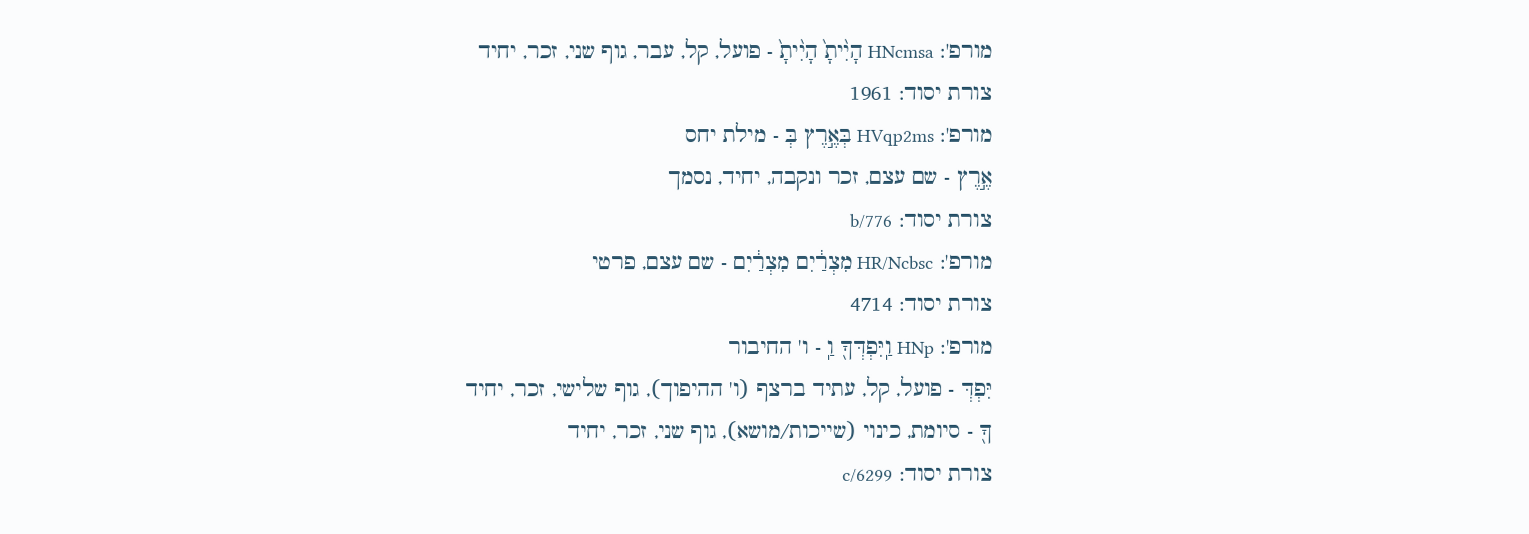מורפ': HNcmsa הָיִ֨יתָ֙ הָיִ֨יתָ֙ - פועל, קל, עבר, גוף שני, זכר, יחיד
צורת יסוד: 1961
מורפ': HVqp2ms בְּאֶ֣רֶץ בְּ - מילת יחס
אֶ֣רֶץ - שם עצם, זכר ונקבה, יחיד, נסמך
צורת יסוד: b/776
מורפ': HR/Ncbsc מִצְרַ֔יִם מִצְרַ֔יִם - שם עצם, פרטי
צורת יסוד: 4714
מורפ': HNp וַֽיִּפְדְּךָ֖ וַֽ - ו' החיבור
יִּפְדְּ - פועל, קל, עתיד ברצף (ו' ההיפוך), גוף שלישי, זכר, יחיד
ךָ֖ - סיומת, כינוי (שייכות/מושא), גוף שני, זכר, יחיד
צורת יסוד: c/6299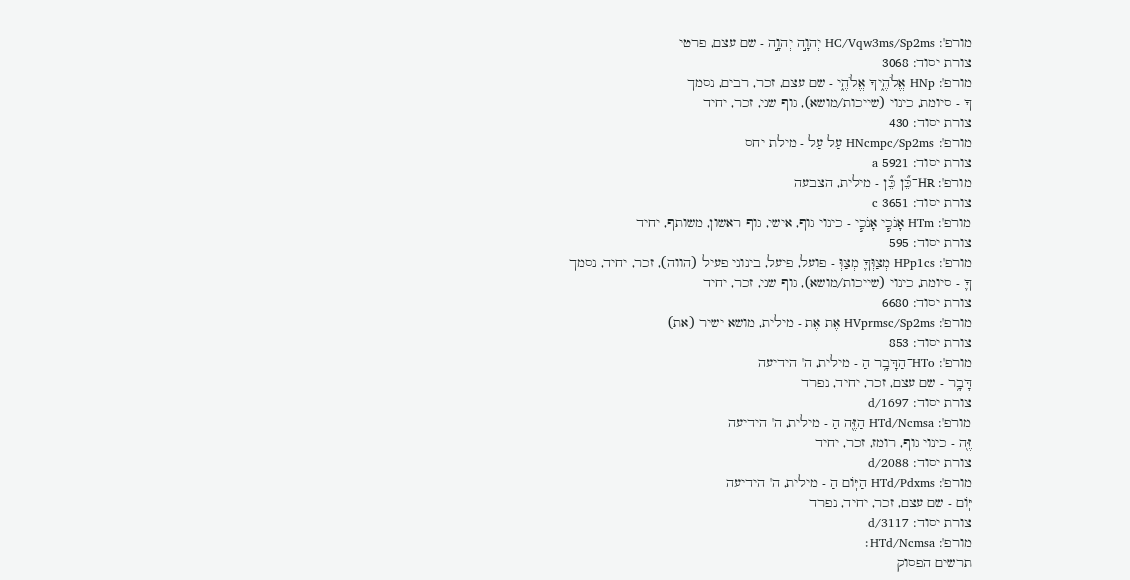מורפ': HC/Vqw3ms/Sp2ms יְהוָ֣ה יְהוָ֣ה - שם עצם, פרטי
צורת יסוד: 3068
מורפ': HNp אֱלֹהֶ֑יךָ אֱלֹהֶ֑י - שם עצם, זכר, רבים, נסמך
ךָ - סיומת, כינוי (שייכות/מושא), גוף שני, זכר, יחיד
צורת יסוד: 430
מורפ': HNcmpc/Sp2ms עַל עַל - מילת יחס
צורת יסוד: 5921 a
מורפ': HR־כֵּ֞ן כֵּ֞ן - מילית, הצבעה
צורת יסוד: 3651 c
מורפ': HTm אָנֹכִ֧י אָנֹכִ֧י - כינוי גוף, אישי, גוף ראשון, משותף, יחיד
צורת יסוד: 595
מורפ': HPp1cs מְצַוְּךָ֛ מְצַוְּ - פועל, פיעל, בינוני פעיל (הווה), זכר, יחיד, נסמך
ךָ֛ - סיומת, כינוי (שייכות/מושא), גוף שני, זכר, יחיד
צורת יסוד: 6680
מורפ': HVprmsc/Sp2ms אֶת אֶת - מילית, מושא ישיר (את)
צורת יסוד: 853
מורפ': HTo־הַדָּבָ֥ר הַ - מילית, ה' הידיעה
דָּבָ֥ר - שם עצם, זכר, יחיד, נפרד
צורת יסוד: d/1697
מורפ': HTd/Ncmsa הַזֶּ֖ה הַ - מילית, ה' הידיעה
זֶּ֖ה - כינוי גוף, רומז, זכר, יחיד
צורת יסוד: d/2088
מורפ': HTd/Pdxms הַיּֽוֹם הַ - מילית, ה' הידיעה
יּֽוֹם - שם עצם, זכר, יחיד, נפרד
צורת יסוד: d/3117
מורפ': HTd/Ncmsa׃
תרשים הפסוק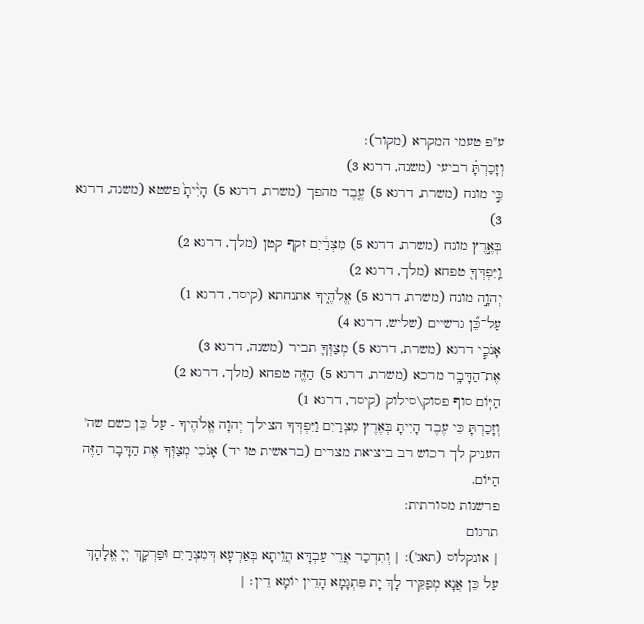ע"פ טעמי המקרא (מקור):
וְזָכַרְתָּ֗ רביעי (משנה, דרגא 3)
כִּ֣י מונח (משרת, דרגא 5) עֶ֤בֶד מהפך (משרת, דרגא 5) הָיִ֨יתָ֙ פשטא (משנה, דרגא 3)
בְּאֶ֣רֶץ מונח (משרת, דרגא 5) מִצְרַ֔יִם זקף קטן (מלך, דרגא 2)
וַֽיִּפְדְּךָ֖ טפחא (מלך, דרגא 2)
יְהוָ֣ה מונח (משרת, דרגא 5) אֱלֹהֶ֑יךָ אתנחתא (קיסר, דרגא 1)
עַל־כֵּ֞ן גרשיים (שליש, דרגא 4)
אָנֹכִ֧י דרגא (משרת, דרגא 5) מְצַוְּךָ֛ תביר (משנה, דרגא 3)
אֶת־הַדָּבָ֥ר מרכא (משרת, דרגא 5) הַזֶּ֖ה טפחא (מלך, דרגא 2)
הַיּֽוֹם סוף פסוק\סילוק (קיסר, דרגא 1)
וְזָכַרְתָּ כִּי עֶבֶד הָיִיתָ בְּאֶרֶץ מִצְרַיִם וַיִּפְדְּךָ הצילך יְהוָה אֱלֹהֶיךָ - עַל כֵּן כשם שה' העניק לך רכוש רב ביציאת מצרים (בראשית טו יד) אָנֹכִי מְצַוְּךָ אֶת הַדָּבָר הַזֶּה הַיּוֹם.
פרשנות מסורתית:
תרגום
| אונקלוס (תאג'): | וְתִדְכַר אֲרֵי עַבְדָּא הֲוֵיתָא בְּאַרְעָא דְּמִצְרַיִם וּפַרְקָךְ יְיָ אֱלָהָךְ עַל כֵּן אֲנָא מְפַקֵּיד לָךְ יָת פִּתְגָמָא הָדֵין יוֹמָא דֵין׃ |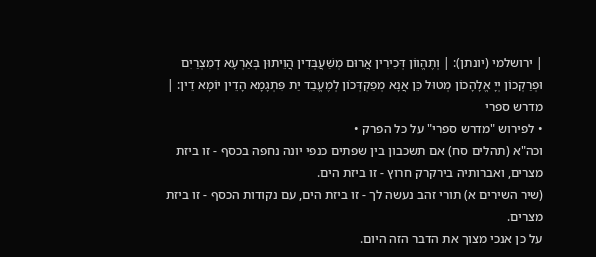| ירושלמי (יונתן): | וְתֶהֱווֹן דְּכִירִין אֲרוּם מְשַׁעֲבְּדִין הֲוֵיתוּן בְּאַרְעָא דְמִצְרַיִם וּפְרַקְכוֹן יְיָ אֱלָהָכוֹן מְטוּל כֵּן אֲנָא מְפַקְדְּכוֹן לְמֶעֱבַד יַת פִּתְגָמָא הָדֵין יוֹמָא דֵין: |
מדרש ספרי
• לפירוש "מדרש ספרי" על כל הפרק •
וכה"א (תהלים סח) אם תשכבון בין שפתים כנפי יונה נחפה בכסף - זו ביזת מצרים, ואברותיה בירקרק חרוץ - זו ביזת הים.
(שיר השירים א) תורי זהב נעשה לך - זו ביזת הים, עם נקודות הכסף - זו ביזת מצרים.
על כן אנכי מצוך את הדבר הזה היום.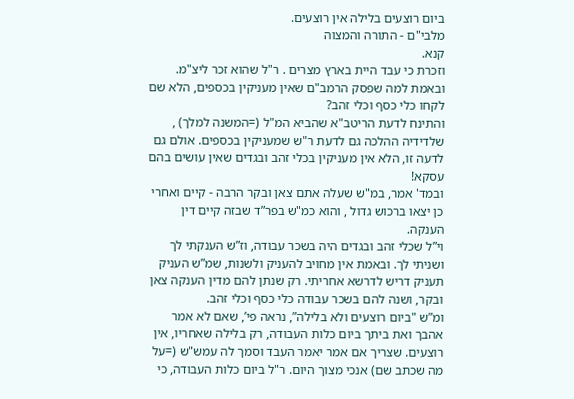ביום רוצעים בלילה אין רוצעים.
מלבי"ם - התורה והמצוה
קנא.
וזכרת כי עבד היית בארץ מצרים . ר"ל שהוא זכר ליצ"מ.
ובאמת למה שפסק הרמב"ם שאין מעניקין בכספים, הלא שם לקחו כלי כסף וכלי זהב?
והתינח לדעת הריטב"א שהביא המ"ל (=המשנה למלך) , שלדידיה ההלכה גם לדעת ר"ש שמעניקין בכספים. אולם גם לדעה זו, הלא אין מעניקין בכלי זהב ובגדים שאין עושים בהם עסקא!
ובמד' אמר, במ"ש שעלה אתם צאן ובקר הרבה - קיים ואחרי כן יצאו ברכוש גדול , והוא כמ"ש בפר”ד שבזה קיים דין הענקה.
וי”ל שכלי זהב ובגדים היה בשכר עבודה, וז”ש הענקתי לך ושניתי לך. ובאמת אין מחויב להעניק ולשנות, שמ”ש העניק תעניק דריש לדרשא אחריתי. רק שנתן להם מדין הענקה צאן ובקר, ושנה להם בשכר עבודה כלי כסף וכלי זהב.
ומ”ש "ביום רוצעים ולא בלילה”, נראה פי’, שאם לא אמר אהבך ואת ביתך ביום כלות העבודה, רק בלילה שאחריו, אין רוצעים. שצריך אם אמר יאמר העבד וסמך לה עמש"ש (=על מה שכתב שם) אנכי מצוך היום. ר"ל ביום כלות העבודה, כי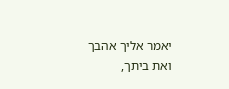יאמר אליך אהבך ואת ביתך,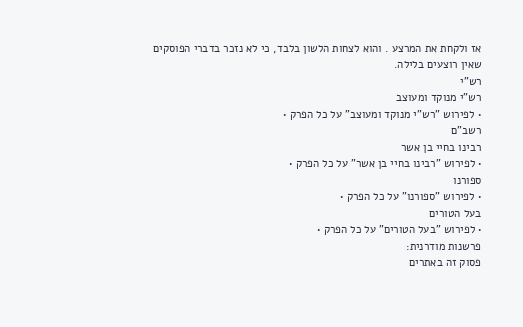אז ולקחת את המרצע . והוא לצחות הלשון בלבד, כי לא נזכר בדברי הפוסקים שאין רוצעים בלילה.
רש"י
רש"י מנוקד ומעוצב
• לפירוש "רש"י מנוקד ומעוצב" על כל הפרק •
רשב"ם
רבינו בחיי בן אשר
• לפירוש "רבינו בחיי בן אשר" על כל הפרק •
ספורנו
• לפירוש "ספורנו" על כל הפרק •
בעל הטורים
• לפירוש "בעל הטורים" על כל הפרק •
פרשנות מודרנית:
פסוק זה באתרים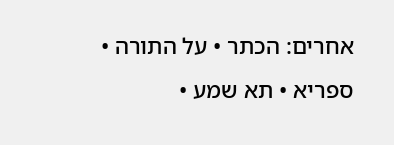אחרים: הכתר • על התורה • ספריא • תא שמע •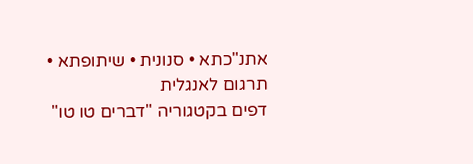אתנ"כתא • סנונית • שיתופתא • תרגום לאנגלית
דפים בקטגוריה "דברים טו טו"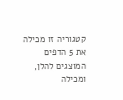קטגוריה זו מכילה את 5 הדפים המוצגים להלן, ומכילה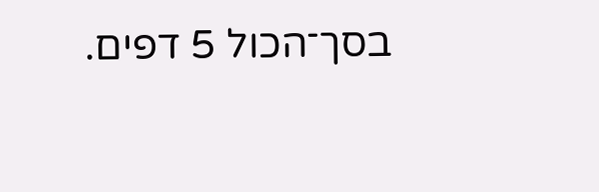בסך־הכול 5 דפים.